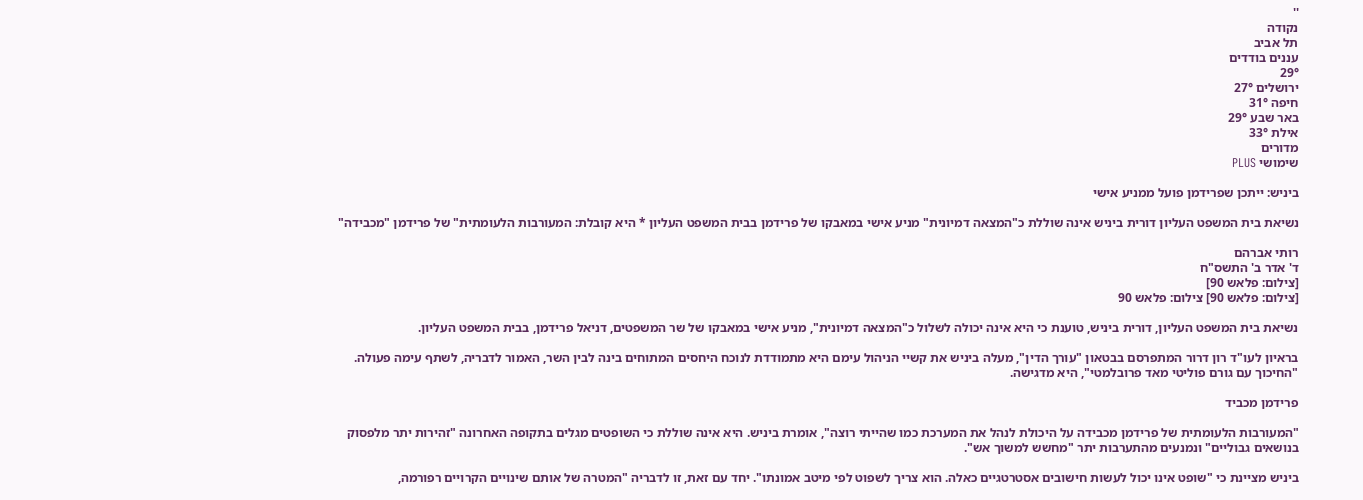''
נקודה
תל אביב
עננים בודדים
29°
ירושלים 27°
חיפה 31°
באר שבע 29°
אילת 33°
מדורים
שימושי PLUS

ביניש: ייתכן שפרידמן פועל ממניע אישי

נשיאת בית המשפט העליון דורית ביניש אינה שוללת כ"המצאה דמיונית" מניע אישי במאבקו של פרידמן בבית המשפט העליון * היא קובלת: המעורבות הלעומתית" של פרידמן "מכבידה"

רותי אברהם
ד' אדר ב' התשס"ח
[צילום: פלאש 90]
[צילום: פלאש 90] צילום: פלאש 90

נשיאת בית המשפט העליון, דורית ביניש, טוענת כי היא אינה יכולה לשלול כ"המצאה דמיונית", מניע אישי במאבקו של שר המשפטים, דניאל פרידמן, בבית המשפט העליון.

בראיון לעו"ד רון דרור המתפרסם בבטאון "עורך הדין", מעלה ביניש את קשיי הניהול עימם היא מתמודדת לנוכח היחסים המתוחים בינה לבין השר, האמור לדבריה, לשתף עימה פעולה. "החיכוך עם גורם פוליטי מאד פרובלמטי", היא מדגישה.

פרידמן מכביד

"המעורבות הלעומתית של פרידמן מכבידה על היכולת לנהל את המערכת כמו שהייתי רוצה", אומרת ביניש. היא אינה שוללת כי השופטים מגלים בתקופה האחרונה "זהירות יתר מלפסוק בנושאים גבוליים" ונמנעים מהתערבות יתר "מחשש למשוך אש".

ביניש מציינת כי "שופט אינו יכול לעשות חישובים אסטרטגיים כאלה. הוא צריך לשפוט לפי מיטב אמונתו". יחד עם זאת, זו לדבריה "המטרה של אותם שינויים הקרויים רפורמה,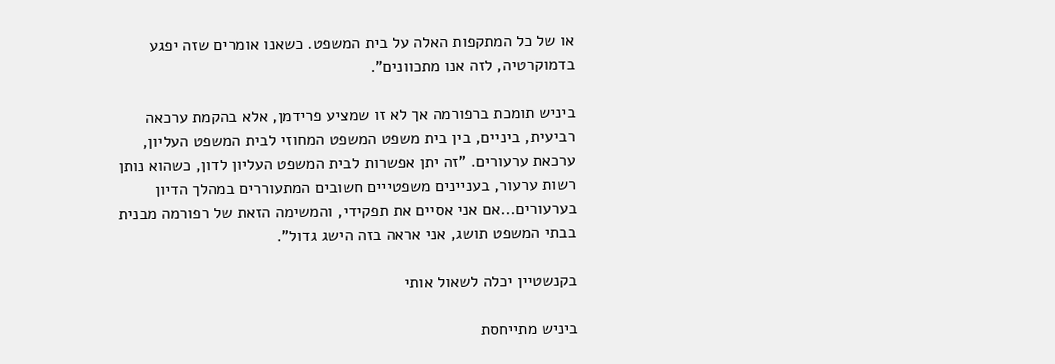או של כל המתקפות האלה על בית המשפט. כשאנו אומרים שזה יפגע בדמוקרטיה, לזה אנו מתכוונים".

ביניש תומכת ברפורמה אך לא זו שמציע פרידמן, אלא בהקמת ערכאה רביעית, ביניים, בין בית משפט המשפט המחוזי לבית המשפט העליון, ערכאת ערעורים. "זה יתן אפשרות לבית המשפט העליון לדון, כשהוא נותן רשות ערעור, בעניינים משפטייים חשובים המתעוררים במהלך הדיון בערעורים...אם אני אסיים את תפקידי, והמשימה הזאת של רפורמה מבנית בבתי המשפט תושג, אני אראה בזה הישג גדול".

בקנשטיין יכלה לשאול אותי

ביניש מתייחסת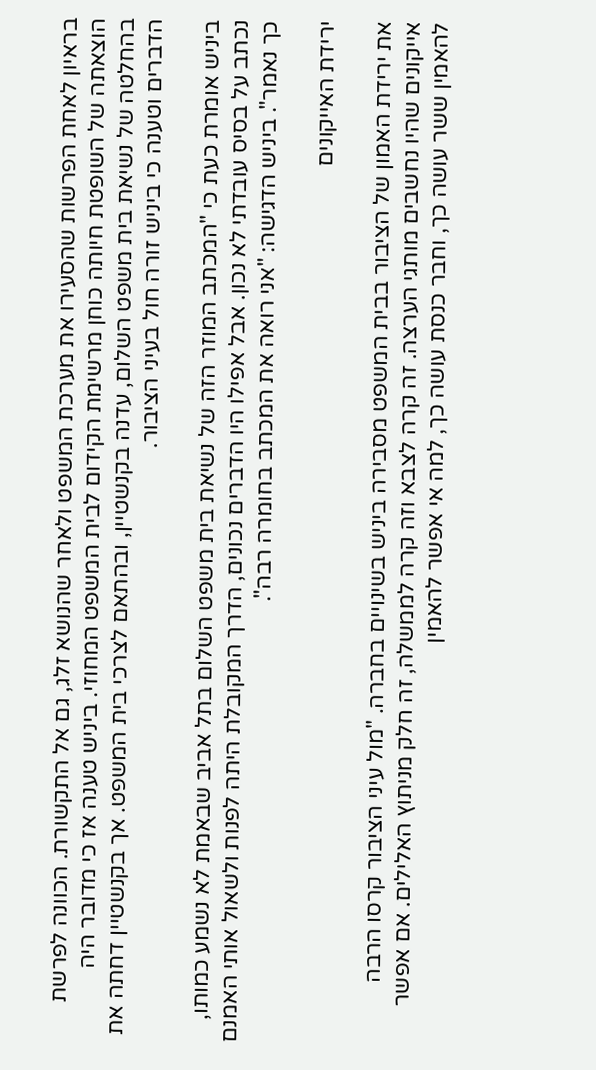בראיון לאחת הפרשות שהסעירו את מערכת המשפט ולאחר שהנושא זלג, גם אל התקשורת. הכוונה לפרשת הוצאתה של השופטת חיותה כוחן מרשימת הקידום לבית המשפט המחוזי. ביניש טענה אז כי מדובר היה בהחלטה של נשיאת בית משפט השלום, עדנה בקנשטיין, ובהתאם לצרכי בית המשפט. אך בקנשטיין דחתה את הדברים וטענה כי ביניש זורה חול בעיני הציבור.

ביניש אומרת כעת כי "המכתב המוזר הזה של נשיאת בית משפט השלום בתל אביב שבאמת לא נשמע כמותו, נכתב על בסיס עובדתי לא נכון. אבל אפילו היו הדברים נכונים, הדרך המקובלת היתה לפנות ולשאול אותי האמנם כך נאמר". ביניש הדגישה: "אני רואה את המכתב בחומרה רבה".

ירידת האייקונים

את ירידת האמון של הציבור בבית המשפט מסבירה ביניש בשינויים בחברה. "מול עיני הציבור קרסו הרבה אייקונים שהיו נחשבים מותגי הערצה. זה קרה לצבא וזה קרה לממשלה, זה חלק מניתוץ האלילים. אם אפשר להאמין ששר עושה כך, וחבר כנסת עושה כך, למה אי אפשר להאמין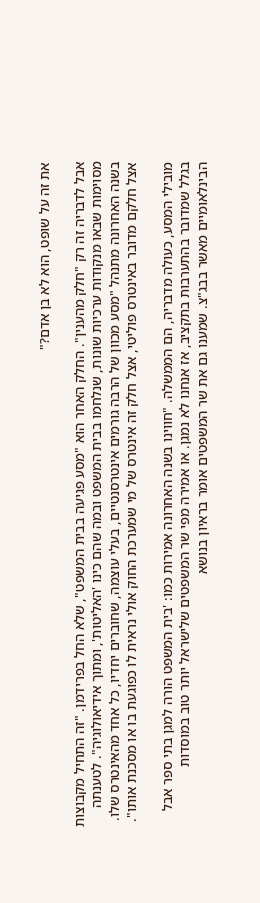את זה על שופט, הוא לא בן אדם?"

אבל לדבריה זה רק "חלק מהענין". החלק האחר הוא "מסע פגיעה בבית המשפט", שלא החל בפרידמן. "זה התחיל מקבוצות מסוימות שבאו מנקודות ערכיות שונות, שנלחמו בבית המשפט ובמה שהם כינו 'האליטות', ומתוך אידיאולוגיה". לטענתה בשנה האחרונה מתנהל "מסע מכוון של הרבה גורמים אינטרסנטיים, בעלי עוצמה, שחוברים יחדיו, כל אחד מהאינטרס שלו. אצל חלקם מדובר באינטרס פוליטי, אצל חלק זה אינטרס של מי שמערכת החוק אולי נראית לו כפוגעת בו או מסכנת אותו".

מובילי המסע, כעולה מדבריה, הם הממשלה. "חווינו בשנה האחרונה אמירות כמו: 'בית המשפט הורה למגן בתי ספר אבל בגלל שמדובר בהתערבות בתקציב, אז אנחנו לא נמגן. או אמירה מפי שר המשפטים שלישראל יותר טוב במוסדות הבינלאומיים מאשר בבג"צ. שמענו גם את שר המשפטים אומר בראיון בנושא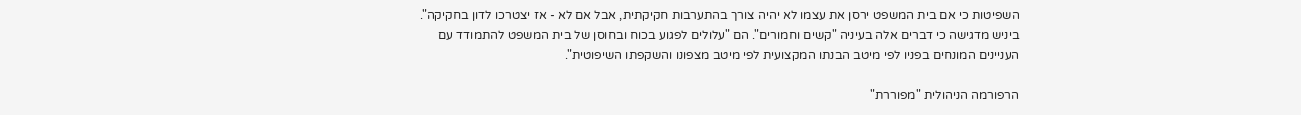השפיטות כי אם בית המשפט ירסן את עצמו לא יהיה צורך בהתערבות חקיקתית, אבל אם לא - אז יצטרכו לדון בחקיקה". ביניש מדגישה כי דברים אלה בעיניה "קשים וחמורים". הם "עלולים לפגוע בכוח ובחוסן של בית המשפט להתמודד עם העניינים המונחים בפניו לפי מיטב הבנתו המקצועית לפי מיטב מצפונו והשקפתו השיפוטית".

הרפורמה הניהולית "מפוררת"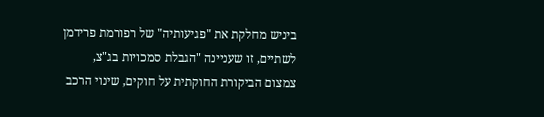ביניש מחלקת את "פגיעותיה" של רפורמת פרידמן לשתיים, זו שעניינה "הגבלת סמכויות בג"צ, צמצום הביקורת החוקתית על חוקים, שינוי הרכב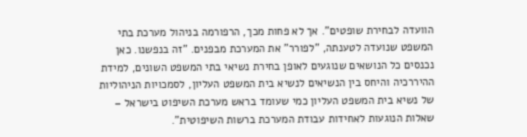הוועדה לבחירת שופטים". אך לא פחות מכך, הרפורמה בניהול מערכת בתי המשפט שנועדה לטענתה, "לפורר" את המערכת מבפנים. "זה בנפשנו. כאן נכנסים כל הנושאים שנוגעים לאופן בחירת נשיאי בתי המשפט השונים, למידת ההיררכיה והיחס בין הנשיאים לנשיא בית המשפט העליון, לסמכויות הניהוליות של נשיא בית המשפט העליון כמי שעומד בראש מערכת השיפוט בישראל – שאלות הנוגעות לאחידות עבודת המערכת ברשות השיפוטית".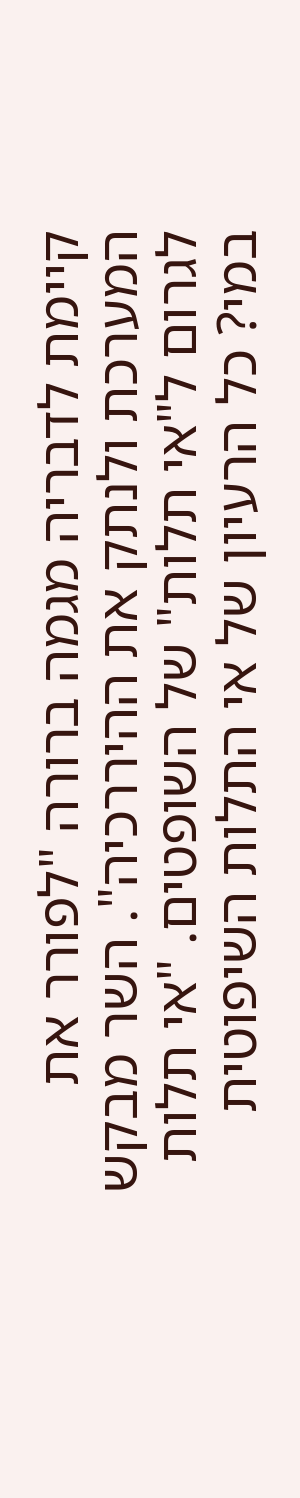קיימת לדבריה מגמה ברורה "לפורר את המערכת ולנתק את ההיררכיה". השר מבקש לגרום ל"אי תלות" של השופטים. "אי תלות במי? כל הרעיון של אי התלות השיפוטית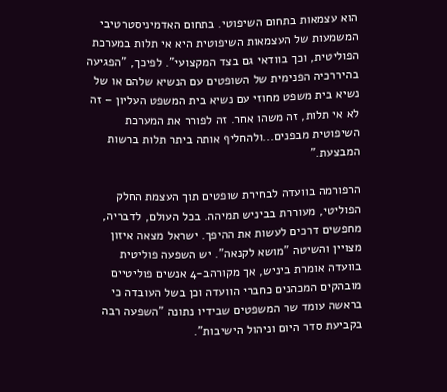הוא עצמאות בתחום השיפוטי. בתחום האדמיניסטרטיבי המשמעות של העצמאות השיפוטית היא אי תלות במערכת הפוליטית, וכך בוודאי גם בצד המקצועי". לפיכך, "הפגיעה בהיררכיה הפנימית של השופטים עם הנשיא שלהם או של נשיא בית משפט מחוזי עם נשיא בית המשפט העליון – זה לא אי תלות, זה משהו אחר. זה לפורר את המערכת השיפוטית מבפנים...ולהחליף אותה ביתר תלות ברשות המבצעת."

הרפורמה בוועדה לבחירת שופטים תוך העצמת החלק הפוליטי, מעוררת בביניש תמיהה. בכל העולם, לדבריה, מחפשים דרכים לעשות את ההיפך. ישראל מצאה איזון מצויין והשיטה "מושא לקנאה". יש השפעה פוליטית בוועדה אומרת ביניש, אך מקורהב-4 אנשים פוליטיים מובהקים המכהנים כחברי הוועדה וכן בשל העובדה כי בראשה עומד שר המשפטים שבידיו נתונה "השפעה רבה בקביעת סדר היום וניהול הישיבות".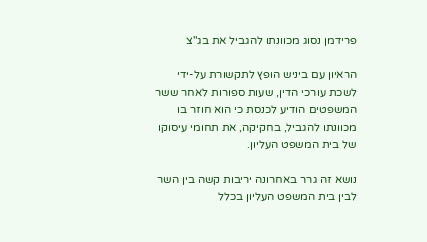פרידמן נסוג מכוונתו להגביל את בג"צ

הראיון עם ביניש הופץ לתקשורת על-ידי לשכת עורכי הדין, שעות ספורות לאחר ששר המשפטים הודיע לכנסת כי הוא חוזר בו מכוונתו להגביל, בחקיקה, את תחומי עיסוקו של בית המשפט העליון.

נושא זה גרר באחרונה יריבות קשה בין השר לבין בית המשפט העליון בכלל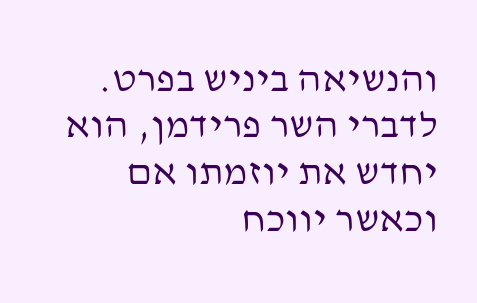והנשיאה ביניש בפרט. לדברי השר פרידמן, הוא יחדש את יוזמתו אם וכאשר יווכח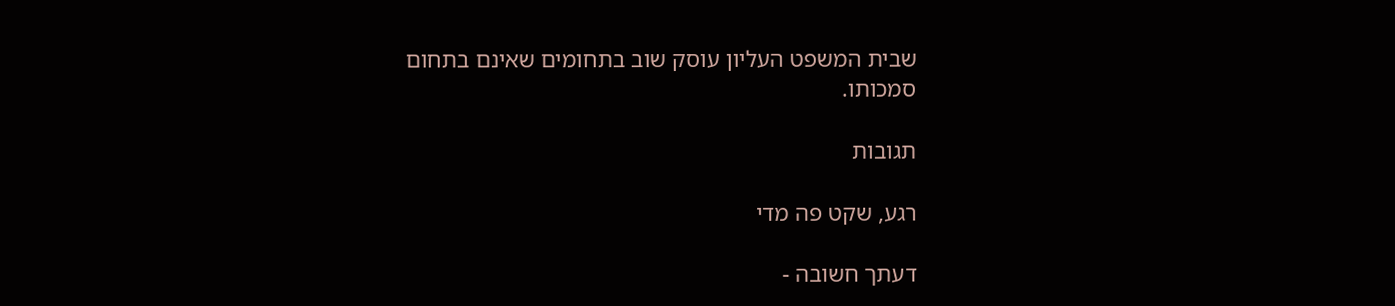שבית המשפט העליון עוסק שוב בתחומים שאינם בתחום סמכותו.

תגובות

רגע, שקט פה מדי

דעתך חשובה -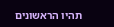תהיו הראשונים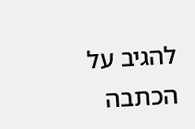להגיב על הכתבה